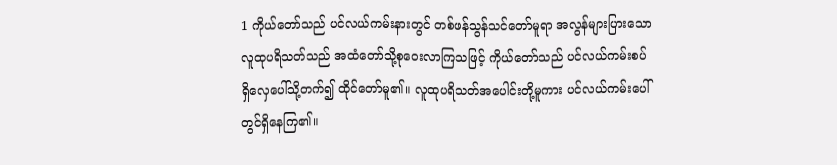1 ကိုယ်တော်သည် ပင်လယ်ကမ်းနားတွင် တစ်ဖန်သွန်သင်တော်မူရာ အလွန်များပြားသောလူထုပရိသတ်သည် အထံတော်သို့စုဝေးလာကြသဖြင့် ကိုယ်တော်သည် ပင်လယ်ကမ်းစပ်ရှိလှေပေါ်သို့တက်၍ ထိုင်တော်မူ၏။ လူထုပရိသတ်အပေါင်းတို့မူကား ပင်လယ်ကမ်းပေါ်တွင်ရှိနေကြ၏။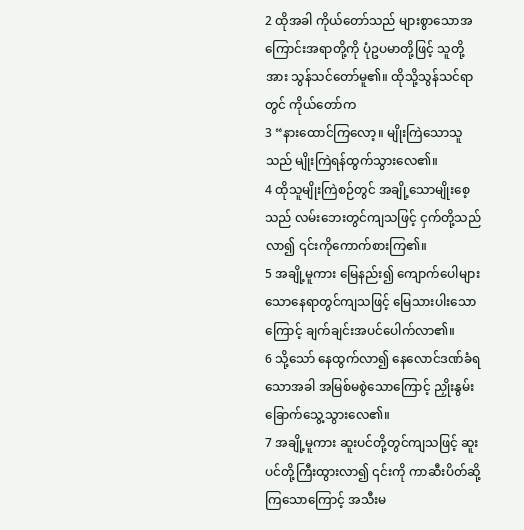2 ထိုအခါ ကိုယ်တော်သည် များစွာသောအကြောင်းအရာတို့ကို ပုံဥပမာတို့ဖြင့် သူတို့အား သွန်သင်တော်မူ၏။ ထိုသို့သွန်သင်ရာတွင် ကိုယ်တော်က
3 “နားထောင်ကြလော့။ မျိုးကြဲသောသူသည် မျိုးကြဲရန်ထွက်သွားလေ၏။
4 ထိုသူမျိုးကြဲစဉ်တွင် အချို့သောမျိုးစေ့သည် လမ်းဘေးတွင်ကျသဖြင့် ငှက်တို့သည် လာ၍ ၎င်းကိုကောက်စားကြ၏။
5 အချို့မူကား မြေနည်း၍ ကျောက်ပေါများသောနေရာတွင်ကျသဖြင့် မြေသားပါးသောကြောင့် ချက်ချင်းအပင်ပေါက်လာ၏။
6 သို့သော် နေထွက်လာ၍ နေလောင်ဒဏ်ခံရသောအခါ အမြစ်မစွဲသောကြောင့် ညှိုးနွမ်းခြောက်သွေ့သွားလေ၏။
7 အချို့မူကား ဆူးပင်တို့တွင်ကျသဖြင့် ဆူးပင်တို့ကြီးထွားလာ၍ ၎င်းကို ကာဆီးပိတ်ဆို့ကြသောကြောင့် အသီးမ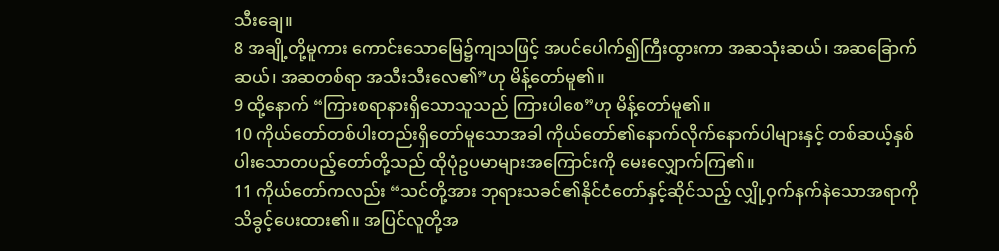သီးချေ။
8 အချို့တို့မူကား ကောင်းသောမြေ၌ကျသဖြင့် အပင်ပေါက်၍ကြီးထွားကာ အဆသုံးဆယ်၊ အဆခြောက်ဆယ်၊ အဆတစ်ရာ အသီးသီးလေ၏”ဟု မိန့်တော်မူ၏။
9 ထို့နောက် “ကြားစရာနားရှိသောသူသည် ကြားပါစေ”ဟု မိန့်တော်မူ၏။
10 ကိုယ်တော်တစ်ပါးတည်းရှိတော်မူသောအခါ ကိုယ်တော်၏နောက်လိုက်နောက်ပါများနှင့် တစ်ဆယ့်နှစ်ပါးသောတပည့်တော်တို့သည် ထိုပုံဥပမာများအကြောင်းကို မေးလျှောက်ကြ၏။
11 ကိုယ်တော်ကလည်း “သင်တို့အား ဘုရားသခင်၏နိုင်ငံတော်နှင့်ဆိုင်သည့် လျှို့ဝှက်နက်နဲသောအရာကို သိခွင့်ပေးထား၏။ အပြင်လူတို့အ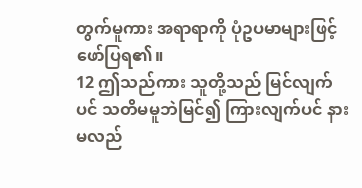တွက်မူကား အရာရာကို ပုံဥပမာများဖြင့်ဖော်ပြရ၏။
12 ဤသည်ကား သူတို့သည် မြင်လျက်ပင် သတိမမူဘဲမြင်၍ ကြားလျက်ပင် နားမလည်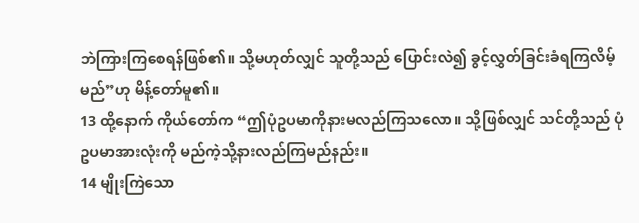ဘဲကြားကြစေရန်ဖြစ်၏။ သို့မဟုတ်လျှင် သူတို့သည် ပြောင်းလဲ၍ ခွင့်လွှတ်ခြင်းခံရကြလိမ့်မည်”ဟု မိန့်တော်မူ၏။
13 ထို့နောက် ကိုယ်တော်က “ဤပုံဥပမာကိုနားမလည်ကြသလော။ သို့ဖြစ်လျှင် သင်တို့သည် ပုံဥပမာအားလုံးကို မည်ကဲ့သို့နားလည်ကြမည်နည်း။
14 မျိုးကြဲသော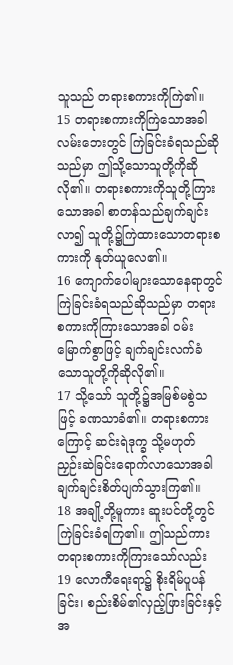သူသည် တရားစကားကိုကြဲ၏။
15 တရားစကားကိုကြဲသောအခါ လမ်းဘေးတွင် ကြဲခြင်းခံရသည်ဆိုသည်မှာ ဤသို့သောသူတို့ကိုဆိုလို၏။ တရားစကားကိုသူတို့ကြားသောအခါ စာတန်သည်ချက်ချင်းလာ၍ သူတို့၌ကြဲထားသောတရားစကားကို နုတ်ယူလေ၏။
16 ကျောက်ပေါများသောနေရာတွင် ကြဲခြင်းခံရသည်ဆိုသည်မှာ တရားစကားကိုကြားသောအခါ ဝမ်းမြောက်စွာဖြင့် ချက်ချင်းလက်ခံသောသူတို့ကိုဆိုလို၏။
17 သို့သော် သူတို့၌အမြစ်မစွဲသဖြင့် ခဏသာခံ၏။ တရားစကားကြောင့် ဆင်းရဲဒုက္ခ သို့မဟုတ် ညှဉ်းဆဲခြင်းရောက်လာသောအခါ ချက်ချင်းစိတ်ပျက်သွားကြ၏။
18 အချို့တို့မူကား ဆူးပင်တို့တွင် ကြဲခြင်းခံရကြ၏။ ဤသည်ကား တရားစကားကိုကြားသော်လည်း
19 လောကီရေးရာ၌ စိုးရိမ်ပူပန်ခြင်း၊ စည်းစိမ်၏လှည့်ဖြားခြင်းနှင့် အ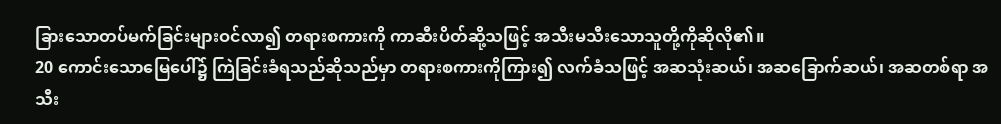ခြားသောတပ်မက်ခြင်းများဝင်လာ၍ တရားစကားကို ကာဆီးပိတ်ဆို့သဖြင့် အသီးမသီးသောသူတို့ကိုဆိုလို၏။
20 ကောင်းသောမြေပေါ်၌ ကြဲခြင်းခံရသည်ဆိုသည်မှာ တရားစကားကိုကြား၍ လက်ခံသဖြင့် အဆသုံးဆယ်၊ အဆခြောက်ဆယ်၊ အဆတစ်ရာ အသီး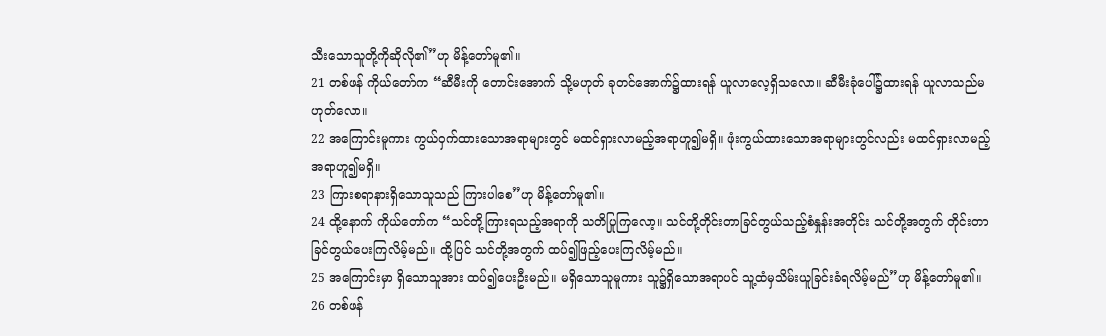သီးသောသူတို့ကိုဆိုလို၏”ဟု မိန့်တော်မူ၏။
21 တစ်ဖန် ကိုယ်တော်က “ဆီမီးကို တောင်းအောက် သို့မဟုတ် ခုတင်အောက်၌ထားရန် ယူလာလေ့ရှိသလော။ ဆီမီးခုံပေါ်၌ထားရန် ယူလာသည်မဟုတ်လော။
22 အကြောင်းမူကား ကွယ်ဝှက်ထားသောအရာများတွင် မထင်ရှားလာမည့်အရာဟူ၍မရှိ။ ဖုံးကွယ်ထားသောအရာများတွင်လည်း မထင်ရှားလာမည့်အရာဟူ၍မရှိ။
23 ကြားစရာနားရှိသောသူသည် ကြားပါစေ”ဟု မိန့်တော်မူ၏။
24 ထို့နောက် ကိုယ်တော်က “သင်တို့ကြားရသည့်အရာကို သတိပြုကြလော့။ သင်တို့တိုင်းတာခြင်တွယ်သည့်စံနှုန်းအတိုင်း သင်တို့အတွက် တိုင်းတာခြင်တွယ်ပေးကြလိမ့်မည်။ ထို့ပြင် သင်တို့အတွက် ထပ်၍ဖြည့်ပေးကြလိမ့်မည်။
25 အကြောင်းမှာ ရှိသောသူအား ထပ်၍ပေးဦးမည်။ မရှိသောသူမူကား သူ၌ရှိသောအရာပင် သူ့ထံမှသိမ်းယူခြင်းခံရလိမ့်မည်”ဟု မိန့်တော်မူ၏။
26 တစ်ဖန်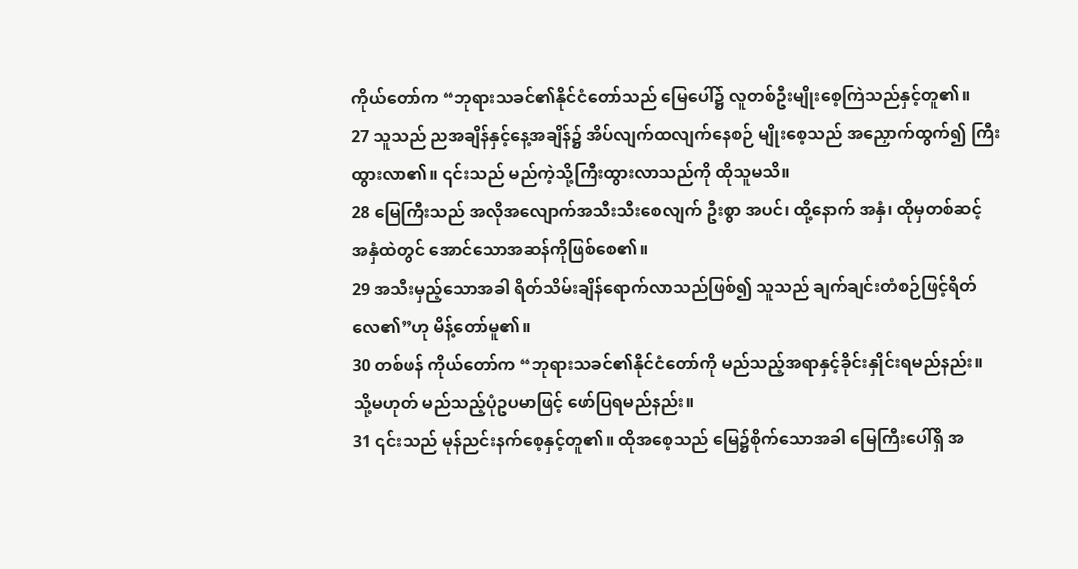ကိုယ်တော်က “ဘုရားသခင်၏နိုင်ငံတော်သည် မြေပေါ်၌ လူတစ်ဦးမျိုးစေ့ကြဲသည်နှင့်တူ၏။
27 သူသည် ညအချိန်နှင့်နေ့အချိန်၌ အိပ်လျက်ထလျက်နေစဉ် မျိုးစေ့သည် အညှောက်ထွက်၍ ကြီးထွားလာ၏။ ၎င်းသည် မည်ကဲ့သို့ကြီးထွားလာသည်ကို ထိုသူမသိ။
28 မြေကြီးသည် အလိုအလျောက်အသီးသီးစေလျက် ဦးစွာ အပင်၊ ထို့နောက် အနှံ၊ ထိုမှတစ်ဆင့် အနှံထဲတွင် အောင်သောအဆန်ကိုဖြစ်စေ၏။
29 အသီးမှည့်သောအခါ ရိတ်သိမ်းချိန်ရောက်လာသည်ဖြစ်၍ သူသည် ချက်ချင်းတံစဉ်ဖြင့်ရိတ်လေ၏”ဟု မိန့်တော်မူ၏။
30 တစ်ဖန် ကိုယ်တော်က “ဘုရားသခင်၏နိုင်ငံတော်ကို မည်သည့်အရာနှင့်ခိုင်းနှိုင်းရမည်နည်း။ သို့မဟုတ် မည်သည့်ပုံဥပမာဖြင့် ဖော်ပြရမည်နည်း။
31 ၎င်းသည် မုန်ညင်းနက်စေ့နှင့်တူ၏။ ထိုအစေ့သည် မြေ၌စိုက်သောအခါ မြေကြီးပေါ်ရှိ အ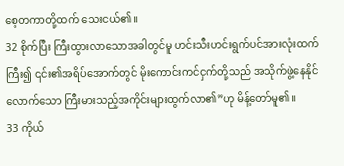စေ့တကာတို့ထက် သေးငယ်၏။
32 စိုက်ပြီး ကြီးထွားလာသောအခါတွင်မူ ဟင်းသီးဟင်းရွက်ပင်အားလုံးထက်ကြီး၍ ၎င်း၏အရိပ်အောက်တွင် မိုးကောင်းကင်ငှက်တို့သည် အသိုက်ဖွဲ့နေနိုင်လောက်သော ကြီးမားသည့်အကိုင်းများထွက်လာ၏”ဟု မိန့်တော်မူ၏။
33 ကိုယ်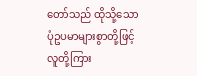တော်သည် ထိုသို့သောပုံဥပမာများစွာတို့ဖြင့် လူတို့ကြား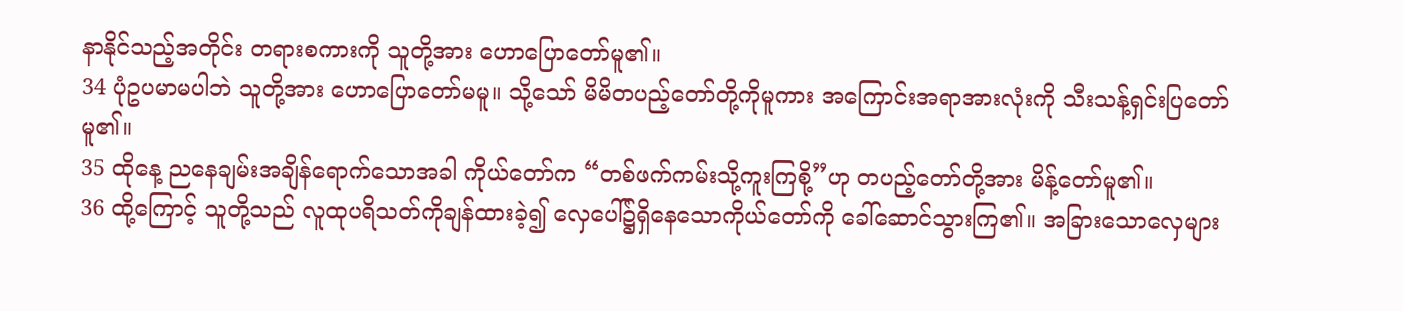နာနိုင်သည့်အတိုင်း တရားစကားကို သူတို့အား ဟောပြောတော်မူ၏။
34 ပုံဥပမာမပါဘဲ သူတို့အား ဟောပြောတော်မမူ။ သို့သော် မိမိတပည့်တော်တို့ကိုမူကား အကြောင်းအရာအားလုံးကို သီးသန့်ရှင်းပြတော်မူ၏။
35 ထိုနေ့ ညနေချမ်းအချိန်ရောက်သောအခါ ကိုယ်တော်က “တစ်ဖက်ကမ်းသို့ကူးကြစို့”ဟု တပည့်တော်တို့အား မိန့်တော်မူ၏။
36 ထို့ကြောင့် သူတို့သည် လူထုပရိသတ်ကိုချန်ထားခဲ့၍ လှေပေါ်၌ရှိနေသောကိုယ်တော်ကို ခေါ်ဆောင်သွားကြ၏။ အခြားသောလှေများ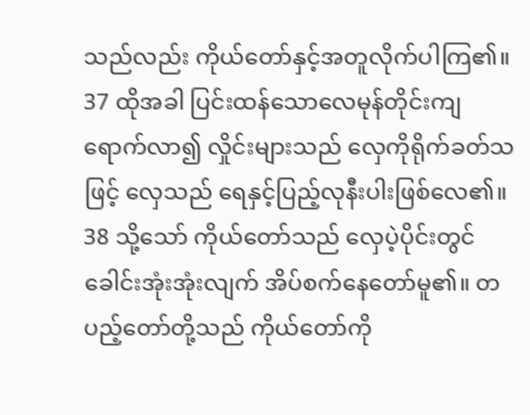သည်လည်း ကိုယ်တော်နှင့်အတူလိုက်ပါကြ၏။
37 ထိုအခါ ပြင်းထန်သောလေမုန်တိုင်းကျရောက်လာ၍ လှိုင်းများသည် လှေကိုရိုက်ခတ်သဖြင့် လှေသည် ရေနှင့်ပြည့်လုနီးပါးဖြစ်လေ၏။
38 သို့သော် ကိုယ်တော်သည် လှေပဲ့ပိုင်းတွင် ခေါင်းအုံးအုံးလျက် အိပ်စက်နေတော်မူ၏။ တပည့်တော်တို့သည် ကိုယ်တော်ကို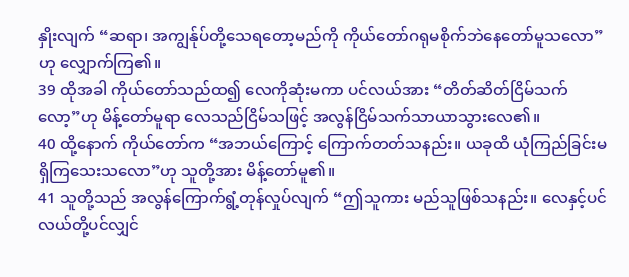နှိုးလျက် “ဆရာ၊ အကျွန်ုပ်တို့သေရတော့မည်ကို ကိုယ်တော်ဂရုမစိုက်ဘဲနေတော်မူသလော”ဟု လျှောက်ကြ၏။
39 ထိုအခါ ကိုယ်တော်သည်ထ၍ လေကိုဆုံးမကာ ပင်လယ်အား “တိတ်ဆိတ်ငြိမ်သက်လော့”ဟု မိန့်တော်မူရာ လေသည်ငြိမ်သဖြင့် အလွန်ငြိမ်သက်သာယာသွားလေ၏။
40 ထို့နောက် ကိုယ်တော်က “အဘယ်ကြောင့် ကြောက်တတ်သနည်း။ ယခုထိ ယုံကြည်ခြင်းမရှိကြသေးသလော”ဟု သူတို့အား မိန့်တော်မူ၏။
41 သူတို့သည် အလွန်ကြောက်ရွံ့တုန်လှုပ်လျက် “ဤသူကား မည်သူဖြစ်သနည်း။ လေနှင့်ပင်လယ်တို့ပင်လျှင်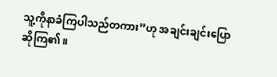သူ့ကိုနာခံကြပါသည်တကား”ဟု အချင်းချင်းပြောဆိုကြ၏။